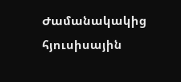Ժամանակակից հյուսիսային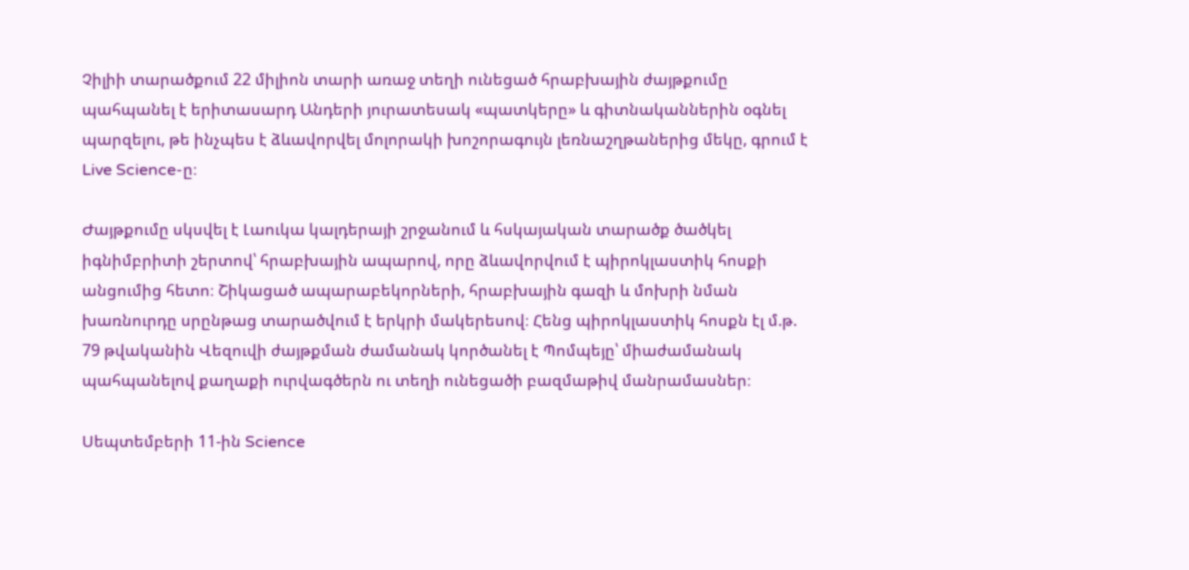Չիլիի տարածքում 22 միլիոն տարի առաջ տեղի ունեցած հրաբխային ժայթքումը պահպանել է երիտասարդ Անդերի յուրատեսակ «պատկերը» և գիտնականներին օգնել պարզելու, թե ինչպես է ձևավորվել մոլորակի խոշորագույն լեռնաշղթաներից մեկը, գրում է Live Science-ը։

Ժայթքումը սկսվել է Լաուկա կալդերայի շրջանում և հսկայական տարածք ծածկել իգնիմբրիտի շերտով՝ հրաբխային ապարով, որը ձևավորվում է պիրոկլաստիկ հոսքի անցումից հետո։ Շիկացած ապարաբեկորների, հրաբխային գազի և մոխրի նման խառնուրդը սրընթաց տարածվում է երկրի մակերեսով։ Հենց պիրոկլաստիկ հոսքն էլ մ.թ. 79 թվականին Վեզուվի ժայթքման ժամանակ կործանել է Պոմպեյը՝ միաժամանակ պահպանելով քաղաքի ուրվագծերն ու տեղի ունեցածի բազմաթիվ մանրամասներ։

Սեպտեմբերի 11-ին Science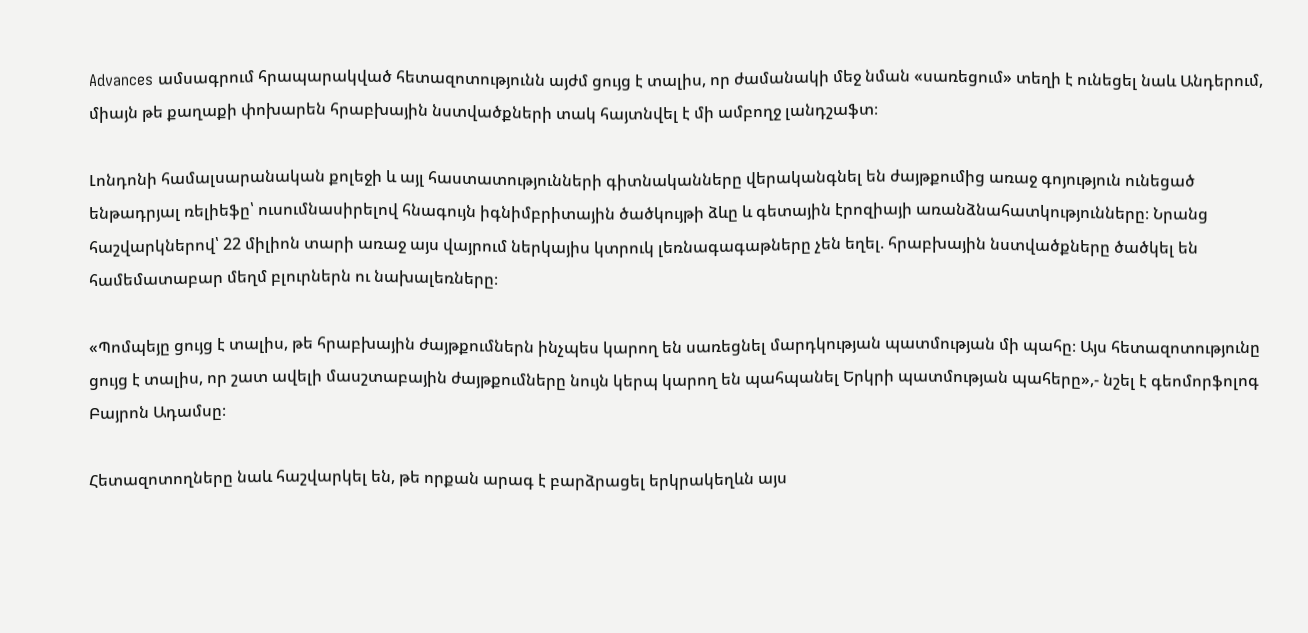Advances ամսագրում հրապարակված հետազոտությունն այժմ ցույց է տալիս, որ ժամանակի մեջ նման «սառեցում» տեղի է ունեցել նաև Անդերում, միայն թե քաղաքի փոխարեն հրաբխային նստվածքների տակ հայտնվել է մի ամբողջ լանդշաֆտ։

Լոնդոնի համալսարանական քոլեջի և այլ հաստատությունների գիտնականները վերականգնել են ժայթքումից առաջ գոյություն ունեցած ենթադրյալ ռելիեֆը՝ ուսումնասիրելով հնագույն իգնիմբրիտային ծածկույթի ձևը և գետային էրոզիայի առանձնահատկությունները։ Նրանց հաշվարկներով՝ 22 միլիոն տարի առաջ այս վայրում ներկայիս կտրուկ լեռնագագաթները չեն եղել. հրաբխային նստվածքները ծածկել են համեմատաբար մեղմ բլուրներն ու նախալեռները։

«Պոմպեյը ցույց է տալիս, թե հրաբխային ժայթքումներն ինչպես կարող են սառեցնել մարդկության պատմության մի պահը։ Այս հետազոտությունը ցույց է տալիս, որ շատ ավելի մասշտաբային ժայթքումները նույն կերպ կարող են պահպանել Երկրի պատմության պահերը»,- նշել է գեոմորֆոլոգ Բայրոն Ադամսը։

Հետազոտողները նաև հաշվարկել են, թե որքան արագ է բարձրացել երկրակեղևն այս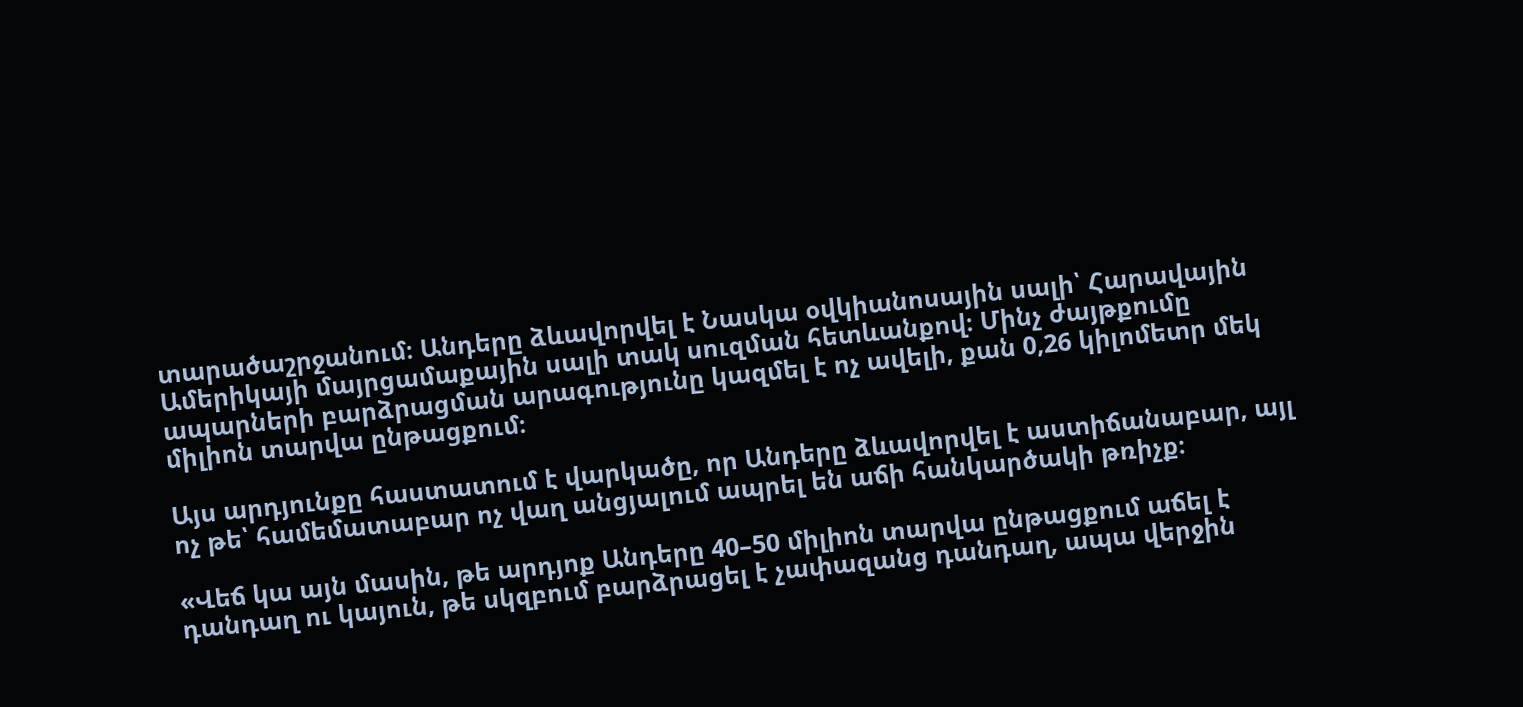տարածաշրջանում։ Անդերը ձևավորվել է Նասկա օվկիանոսային սալի՝ Հարավային Ամերիկայի մայրցամաքային սալի տակ սուզման հետևանքով։ Մինչ ժայթքումը ապարների բարձրացման արագությունը կազմել է ոչ ավելի, քան 0,26 կիլոմետր մեկ միլիոն տարվա ընթացքում։

Այս արդյունքը հաստատում է վարկածը, որ Անդերը ձևավորվել է աստիճանաբար, այլ ոչ թե՝ համեմատաբար ոչ վաղ անցյալում ապրել են աճի հանկարծակի թռիչք։

«Վեճ կա այն մասին, թե արդյոք Անդերը 40–50 միլիոն տարվա ընթացքում աճել է դանդաղ ու կայուն, թե սկզբում բարձրացել է չափազանց դանդաղ, ապա վերջին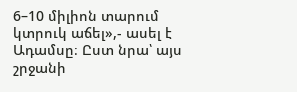6–10 միլիոն տարում կտրուկ աճել»,- ասել է Ադամսը։ Ըստ նրա՝ այս շրջանի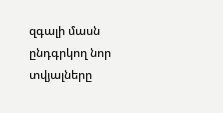զգալի մասն ընդգրկող նոր տվյալները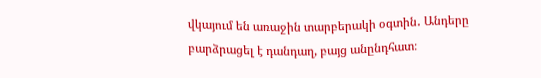վկայում են առաջին տարբերակի օգտին․ Անդերը բարձրացել է դանդաղ, բայց անընդհատ։